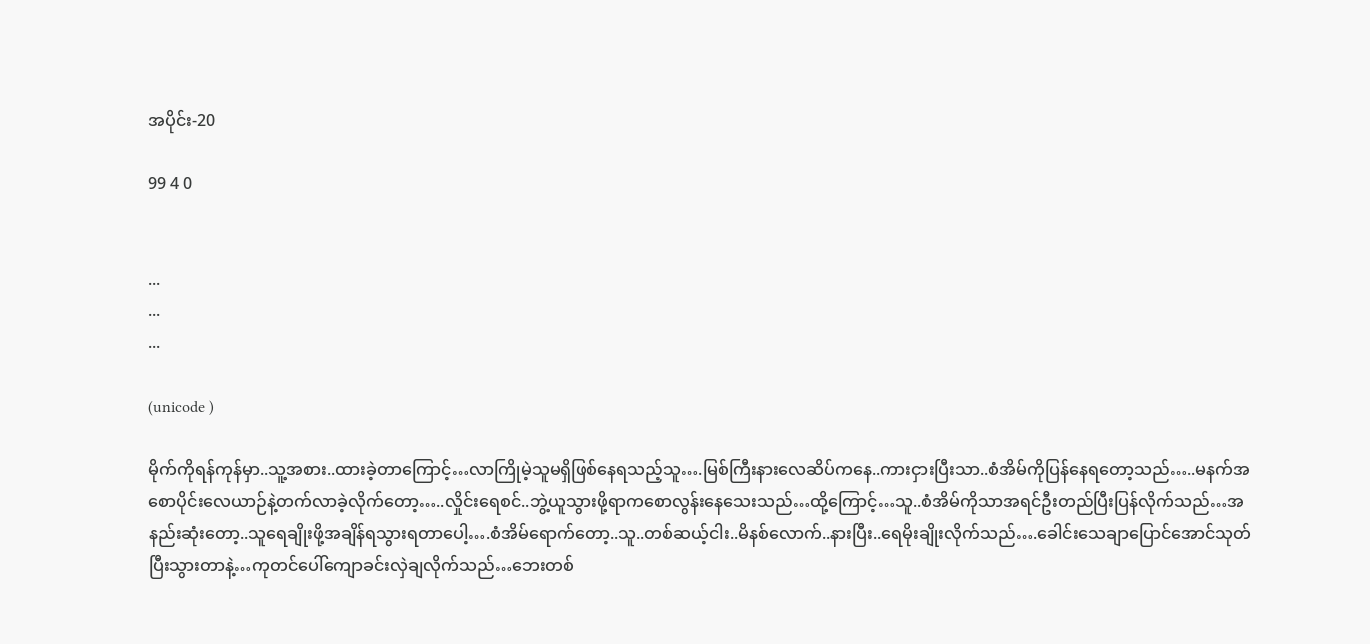အပိုင်း-20

99 4 0


...
...
...

(unicode )

မိုက်ကိုရန်ကုန်မှာ..သူ့အစား..ထားခဲ့တာကြောင့်…လာကြိုမဲ့သူမရှိဖြစ်နေရသည့်သူ….မြစ်ကြီးနားလေဆိပ်ကနေ..ကားငှားပြီးသာ..စံအိမ်ကိုပြန်နေရတော့သည်…..မနက်အစောပိုင်းလေယာဉ်နဲ့တက်လာခဲ့လိုက်တော့…..လှိုင်းရေစင်..ဘွဲ့ယူသွားဖို့ရာကစောလွန်းနေသေးသည်…ထို့ကြောင့်…သူ..စံအိမ်ကိုသာအရင်ဦးတည်ပြီးပြန်လိုက်သည်…အနည်းဆုံးတော့..သူရေချိုးဖို့အချိန်ရသွားရတာပေါ့….စံအိမ်ရောက်တော့..သူ..တစ်ဆယ့်ငါး..မိနစ်လောက်..နားပြီး..ရေမိုးချိုးလိုက်သည်….ခေါင်းသေချာပြောင်အောင်သုတ်ပြီးသွားတာနဲ့…ကုတင်ပေါ်ကျောခင်းလှဲချလိုက်သည်…ဘေးတစ်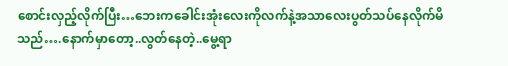စောင်းလှည့်လိုက်ပြီး…ဘေးကခေါင်းအုံးလေးကိုလက်နဲ့အသာလေးပွတ်သပ်နေလိုက်မိသည်….နောက်မှာတော့..လွတ်နေတဲ့..မွေ့ရာ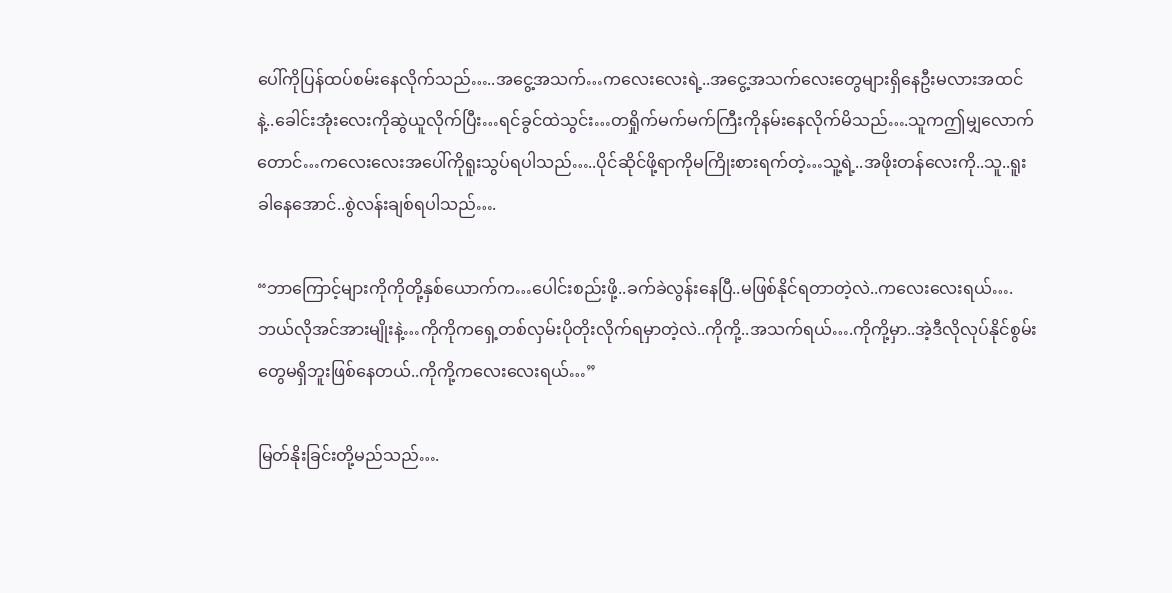ပေါ်ကိုပြန်ထပ်စမ်းနေလိုက်သည်…..အငွေ့အသက်…ကလေးလေးရဲ့..အငွေ့အသက်လေးတွေများရှိနေဦးမလားအထင်နဲ့..ခေါင်းအုံးလေးကိုဆွဲယူလိုက်ပြီး…ရင်ခွင်ထဲသွင်း…တရှိုက်မက်မက်ကြီးကိုနမ်းနေလိုက်မိသည်….သူကဤမျှလောက်တောင်…ကလေးလေးအပေါ်ကိုရူးသွပ်ရပါသည်…..ပိုင်ဆိုင်ဖို့ရာကိုမကြိုးစားရက်တဲ့…သူ့ရဲ့..အဖိုးတန်လေးကို..သူ..ရူးခါနေအောင်..စွဲလန်းချစ်ရပါသည်….

“ဘာကြောင့်များကိုကိုတို့နှစ်ယောက်က…ပေါင်းစည်းဖို့..ခက်ခဲလွန်းနေပြီ..မဖြစ်နိုင်ရတာတဲ့လဲ..ကလေးလေးရယ်….ဘယ်လိုအင်အားမျိုးနဲ့…ကိုကိုကရှေ့တစ်လှမ်းပိုတိုးလိုက်ရမှာတဲ့လဲ..ကိုကို့..အသက်ရယ်….ကိုကို့မှာ..အဲ့ဒီလိုလုပ်နိုင်စွမ်းတွေမရှိဘူးဖြစ်နေတယ်..ကိုကို့ကလေးလေးရယ်…”

မြတ်နိုးခြင်းတို့မည်သည်….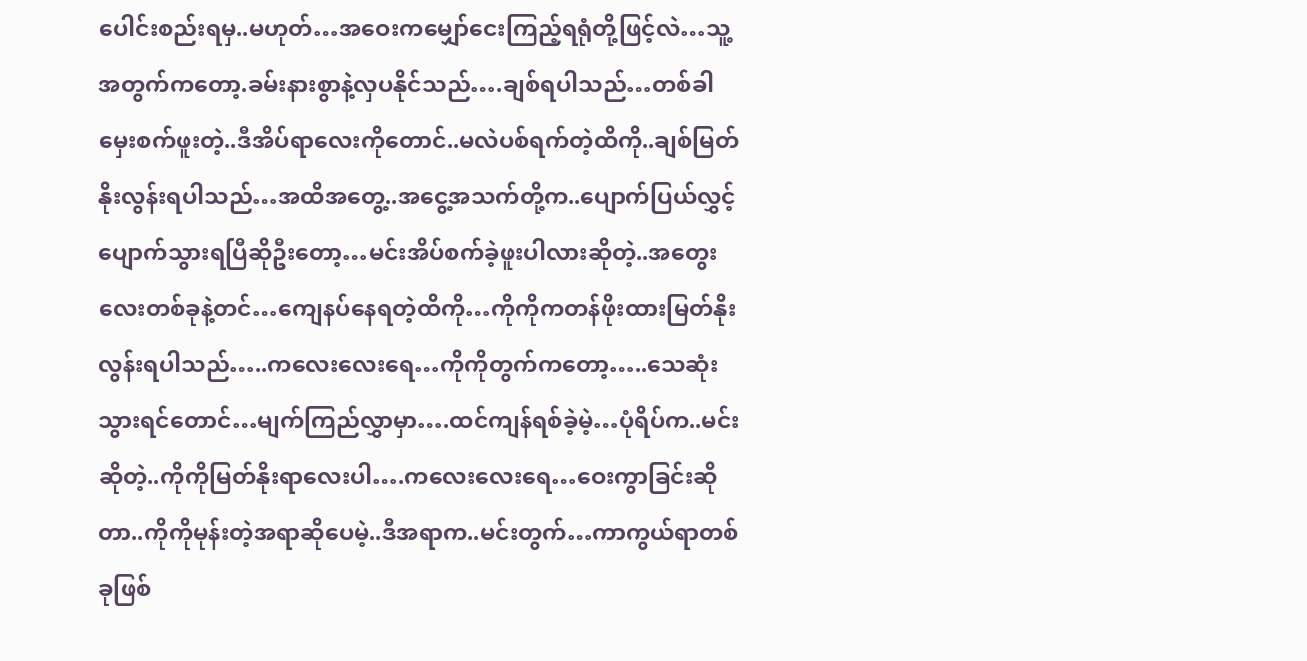ပေါင်းစည်းရမှ..မဟုတ်…အဝေးကမျှော်ငေးကြည့်ရရုံတို့ဖြင့်လဲ…သူ့အတွက်ကတော့.ခမ်းနားစွာနဲ့လှပနိုင်သည်….ချစ်ရပါသည်…တစ်ခါမှေးစက်ဖူးတဲ့..ဒီအိပ်ရာလေးကိုတောင်..မလဲပစ်ရက်တဲ့ထိကို..ချစ်မြတ်နိုးလွန်းရပါသည်…အထိအတွေ့..အငွေ့အသက်တို့က..ပျောက်ပြယ်လွှင့်ပျောက်သွားရပြီဆိုဦးတော့…မင်းအိပ်စက်ခဲ့ဖူးပါလားဆိုတဲ့..အတွေးလေးတစ်ခုနဲ့တင်…ကျေနပ်နေရတဲ့ထိကို…ကိုကိုကတန်ဖိုးထားမြတ်နိုးလွန်းရပါသည်…..ကလေးလေးရေ…ကိုကိုတွက်ကတော့…..သေဆုံးသွားရင်တောင်…မျက်ကြည်လွှာမှာ….ထင်ကျန်ရစ်ခဲ့မဲ့…ပုံရိပ်က..မင်းဆိုတဲ့..ကိုကိုမြတ်နိုးရာလေးပါ….ကလေးလေးရေ…ဝေးကွာခြင်းဆိုတာ..ကိုကိုမုန်းတဲ့အရာဆိုပေမဲ့..ဒီအရာက..မင်းတွက်…ကာကွယ်ရာတစ်ခုဖြစ်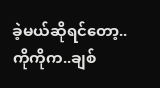ခဲ့မယ်ဆိုရင်တော့..ကိုကိုက..ချစ်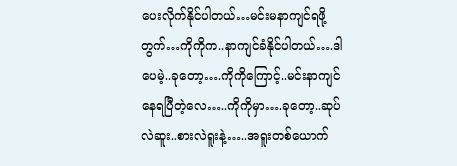ပေးလိုက်နိုင်ပါတယ်…မင်းမနာကျင်ရဖို့တွက်…ကိုကိုက..နာကျင်ခံနိုင်ပါတယ်….ဒါပေမဲ့..ခုတော့….ကိုကိုကြောင့်..မင်းနာကျင်နေရပြီတဲ့လေ…..ကိုကိုမှာ….ခုတော့..ဆုပ်လဲဆူး..စားလဲရူးနဲ့…..အရူးတစ်ယောက်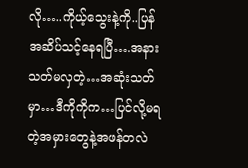လို…..ကိုယ့်သွေးနဲ့ကို..ပြန်အဆိပ်သင့်နေရပြီ….အနားသတ်မလှတဲ့…အဆုံးသတ်မှာ…ဒီကိုကိုက…ပြင်လို့မရတဲ့အမှားတွေနဲ့အဖန်တလဲ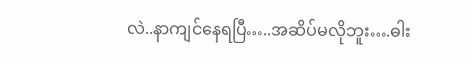လဲ..နာကျင်နေရပြီ…..အဆိပ်မလိုဘူး….ဓါး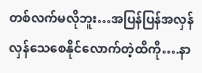တစ်လက်မလိုဘူး…အပြန်ပြန်အလှန်လှန်သေစေနိုင်လောက်တဲ့ထိကို….နာ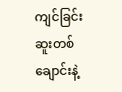ကျင်ခြင်းဆူးတစ်ချောင်းနဲ့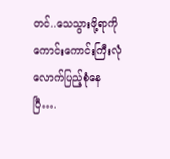တင်..သေသွားဖို့ရာကိုကောင်းကောင်းကြီးလုံလောက်ပြည့်စုံနေပြီ….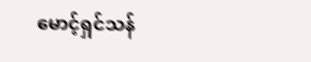မောင့်ရှင်သန်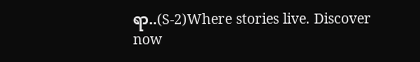ရာ..(S-2)Where stories live. Discover now